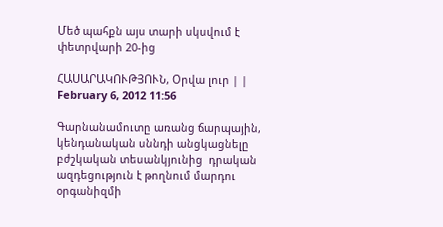Մեծ պահքն այս տարի սկսվում է փետրվարի 20-ից

ՀԱՍԱՐԱԿՈՒԹՅՈՒՆ, Օրվա լուր | | February 6, 2012 11:56

Գարնանամուտը առանց ճարպային, կենդանական սննդի անցկացնելը բժշկական տեսանկյունից  դրական ազդեցություն է թողնում մարդու օրգանիզմի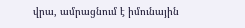վրա, ամրացնում է իմունային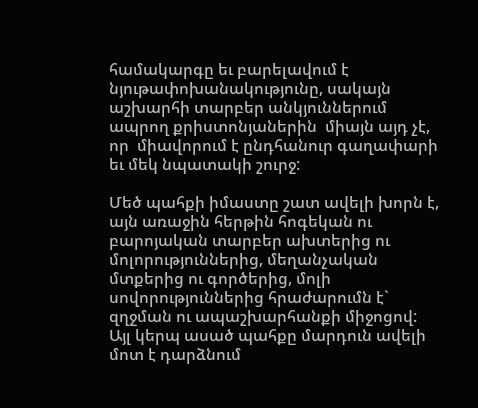համակարգը եւ բարելավում է նյութափոխանակությունը, սակայն աշխարհի տարբեր անկյուններում ապրող քրիստոնյաներին  միայն այդ չէ, որ  միավորում է ընդհանուր գաղափարի եւ մեկ նպատակի շուրջ:

Մեծ պահքի իմաստը շատ ավելի խորն է, այն առաջին հերթին հոգեկան ու բարոյական տարբեր ախտերից ու մոլորություններից, մեղանչական մտքերից ու գործերից, մոլի սովորություններից հրաժարումն է` զղջման ու ապաշխարհանքի միջոցով: Այլ կերպ ասած պահքը մարդուն ավելի մոտ է դարձնում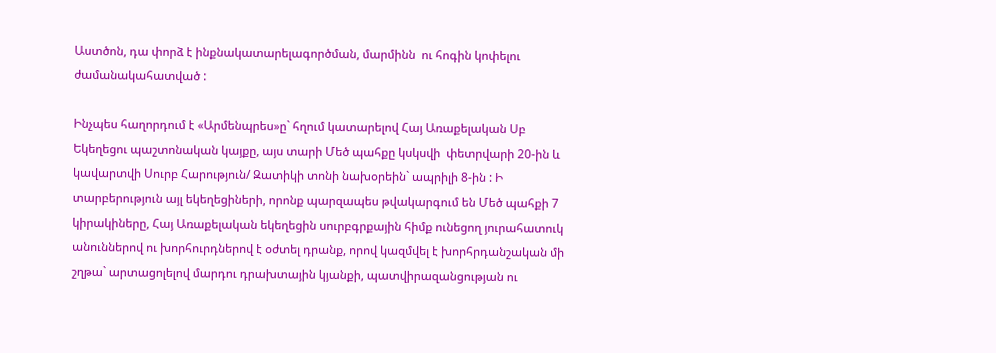Աստծոն, դա փորձ է ինքնակատարելագործման, մարմինն  ու հոգին կոփելու ժամանակահատված :

Ինչպես հաղորդում է «Արմենպրես»ը` հղում կատարելով Հայ Առաքելական Սբ Եկեղեցու պաշտոնական կայքը, այս տարի Մեծ պահքը կսկսվի  փետրվարի 20-ին և կավարտվի Սուրբ Հարություն/ Զատիկի տոնի նախօրեին` ապրիլի 8-ին : Ի տարբերություն այլ եկեղեցիների, որոնք պարզապես թվակարգում են Մեծ պահքի 7 կիրակիները, Հայ Առաքելական եկեղեցին սուրբգրքային հիմք ունեցող յուրահատուկ անուններով ու խորհուրդներով է օժտել դրանք, որով կազմվել է խորհրդանշական մի շղթա` արտացոլելով մարդու դրախտային կյանքի, պատվիրազանցության ու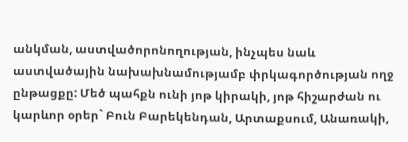անկման, աստվածորոնողության, ինչպես նաև աստվածային նախախնամությամբ փրկագործության ողջ ընթացքը: Մեծ պահքն ունի յոթ կիրակի, յոթ հիշարժան ու կարևոր օրեր` Բուն Բարեկենդան, Արտաքսում, Անառակի,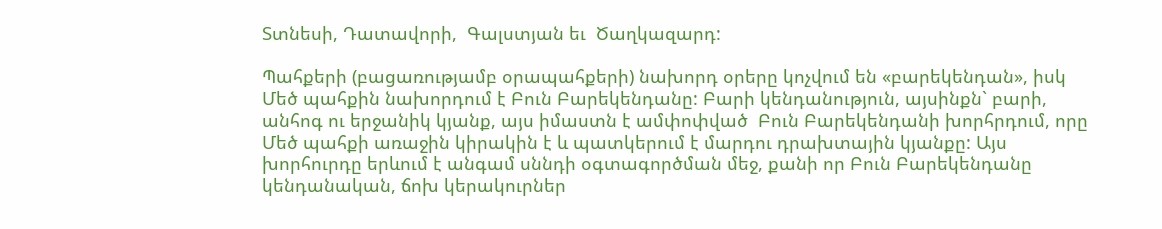Տտնեսի, Դատավորի,  Գալստյան եւ  Ծաղկազարդ:

Պահքերի (բացառությամբ օրապահքերի) նախորդ օրերը կոչվում են «բարեկենդան», իսկ Մեծ պահքին նախորդում է Բուն Բարեկենդանը: Բարի կենդանություն, այսինքն` բարի, անհոգ ու երջանիկ կյանք, այս իմաստն է ամփոփված  Բուն Բարեկենդանի խորհրդում, որը Մեծ պահքի առաջին կիրակին է և պատկերում է մարդու դրախտային կյանքը: Այս խորհուրդը երևում է անգամ սննդի օգտագործման մեջ, քանի որ Բուն Բարեկենդանը կենդանական, ճոխ կերակուրներ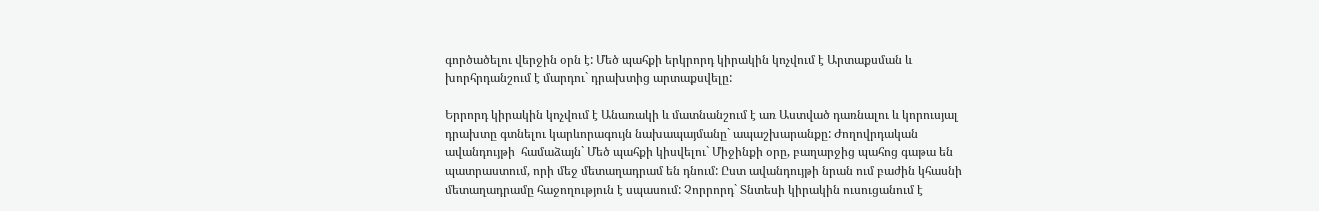գործածելու վերջին օրն է: Մեծ պահքի երկրորդ կիրակին կոչվում է Արտաքսման և խորհրդանշում է մարդու` դրախտից արտաքսվելը:

Երրորդ կիրակին կոչվում է Անառակի և մատնանշում է առ Աստված դառնալու և կորուսյալ դրախտը գտնելու կարևորագույն նախապայմանը` ապաշխարանքը: Ժողովրդական ավանդույթի  համաձայն` Մեծ պահքի կիսվելու` Միջինքի օրը, բաղարջից պահոց գաթա են պատրաստում, որի մեջ մետաղադրամ են դնում: Ըստ ավանդույթի նրան ում բաժին կհասնի մետաղադրամը հաջողություն է սպասում: Չորրորդ` Տնտեսի կիրակին ուսուցանում է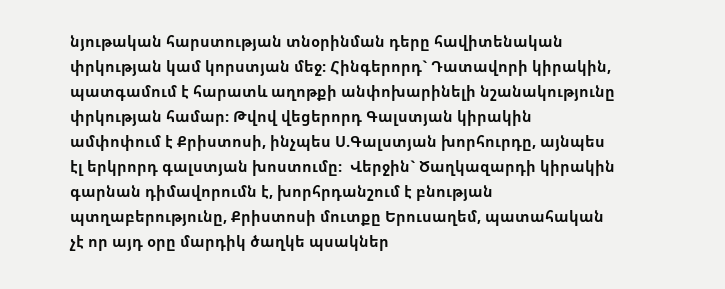նյութական հարստության տնօրինման դերը հավիտենական փրկության կամ կորստյան մեջ: Հինգերորդ` Դատավորի կիրակին, պատգամում է հարատև աղոթքի անփոխարինելի նշանակությունը փրկության համար: Թվով վեցերորդ Գալստյան կիրակին ամփոփում է Քրիստոսի, ինչպես Ս.Գալստյան խորհուրդը, այնպես էլ երկրորդ գալստյան խոստումը:  Վերջին` Ծաղկազարդի կիրակին գարնան դիմավորումն է, խորհրդանշում է բնության պտղաբերությունը, Քրիստոսի մուտքը Երուսաղեմ, պատահական չէ որ այդ օրը մարդիկ ծաղկե պսակներ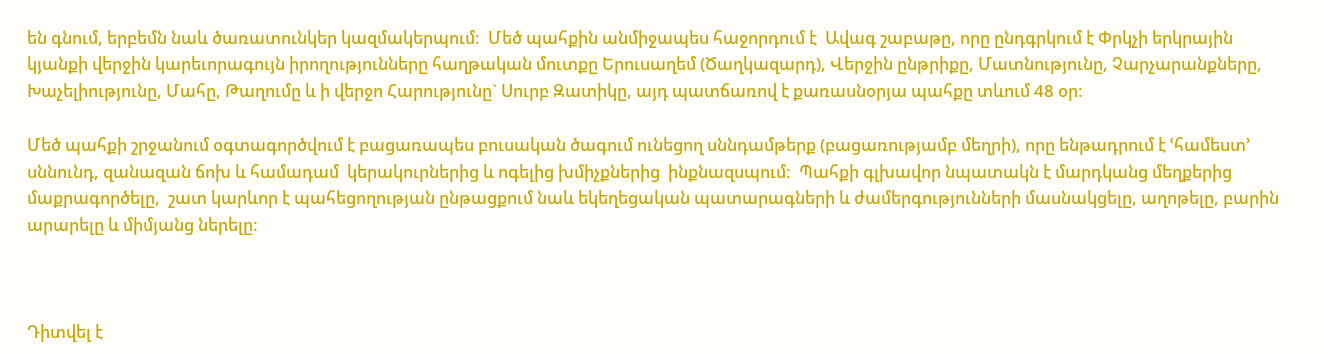են գնում, երբեմն նաև ծառատունկեր կազմակերպում:  Մեծ պահքին անմիջապես հաջորդում է  Ավագ շաբաթը, որը ընդգրկում է Փրկչի երկրային կյանքի վերջին կարեւորագույն իրողությունները հաղթական մուտքը Երուսաղեմ (Ծաղկազարդ), Վերջին ընթրիքը, Մատնությունը, Չարչարանքները, Խաչելիությունը, Մահը, Թաղումը և ի վերջո Հարությունը` Սուրբ Զատիկը, այդ պատճառով է քառասնօրյա պահքը տևում 48 օր:

Մեծ պահքի շրջանում օգտագործվում է բացառապես բուսական ծագում ունեցող սննդամթերք (բացառությամբ մեղրի), որը ենթադրում է ՙհամեստ՚ սննունդ, զանազան ճոխ և համադամ  կերակուրներից և ոգելից խմիչքներից  ինքնազսպում:  Պահքի գլխավոր նպատակն է մարդկանց մեղքերից մաքրագործելը,  շատ կարևոր է պահեցողության ընթացքում նաև եկեղեցական պատարագների և ժամերգությունների մասնակցելը, աղոթելը, բարին արարելը և միմյանց ներելը:



Դիտվել է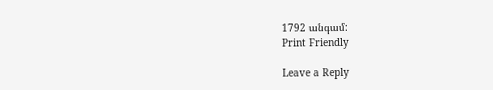1792 անգամ:
Print Friendly

Leave a Reply